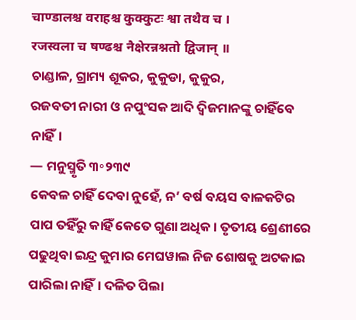चाण्डालश्च वराहश्च कुक्कुटः श्वा तथैव च ।
रजस्वला च षण्ढश्च नैक्षेरन्नश्नतो द्विजान् ॥
ଚାଣ୍ଡାଳ, ଗ୍ରାମ୍ୟ ଶୂକର, କୁକୁଡା, କୁକୁର,
ରଜବତୀ ନାରୀ ଓ ନପୁଂସକ ଆଦି ଦ୍ଵିଜମାନଙ୍କୁ ଚାହିଁବେ ନାହିଁ।
— ମନୁସ୍ମୃତି ୩॰୨୩୯
କେବଳ ଚାହିଁ ଦେବା ନୁହେଁ, ନ’ ବର୍ଷ ବୟସ ବାଳକଟିର ପାପ ତହିଁରୁ କାହିଁ କେତେ ଗୁଣା ଅଧିକ। ତୃତୀୟ ଶ୍ରେଣୀରେ ପଢୁଥିବା ଇନ୍ଦ୍ର କୁମାର ମେଘୱାଲ ନିଜ ଶୋଷକୁ ଅଟକାଇ ପାରିଲା ନାହିଁ। ଦଳିତ ପିଲା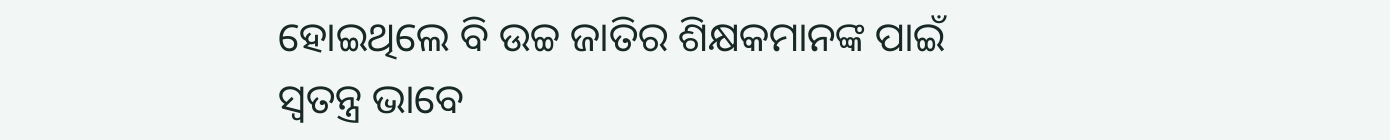ହୋଇଥିଲେ ବି ଉଚ୍ଚ ଜାତିର ଶିକ୍ଷକମାନଙ୍କ ପାଇଁ ସ୍ଵତନ୍ତ୍ର ଭାବେ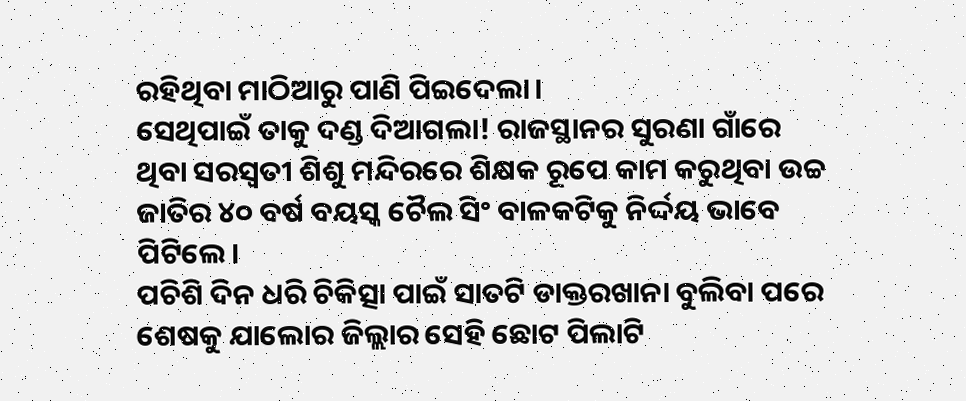ରହିଥିବା ମାଠିଆରୁ ପାଣି ପିଇଦେଲା।
ସେଥିପାଇଁ ତାକୁ ଦଣ୍ଡ ଦିଆଗଲା! ରାଜସ୍ଥାନର ସୁରଣା ଗାଁରେ ଥିବା ସରସ୍ଵତୀ ଶିଶୁ ମନ୍ଦିରରେ ଶିକ୍ଷକ ରୂପେ କାମ କରୁଥିବା ଉଚ୍ଚ ଜାତିର ୪୦ ବର୍ଷ ବୟସ୍କ ଚୈଲ ସିଂ ବାଳକଟିକୁ ନିର୍ଦ୍ଦୟ ଭାବେ ପିଟିଲେ।
ପଚିଶି ଦିନ ଧରି ଚିକିତ୍ସା ପାଇଁ ସାତଟି ଡାକ୍ତରଖାନା ବୁଲିବା ପରେ ଶେଷକୁ ଯାଲୋର ଜିଲ୍ଲାର ସେହି ଛୋଟ ପିଲାଟି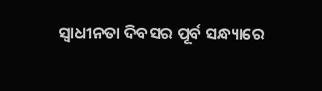ସ୍ଵାଧୀନତା ଦିବସର ପୂର୍ବ ସନ୍ଧ୍ୟାରେ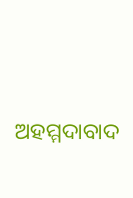ଅହମ୍ମଦାବାଦ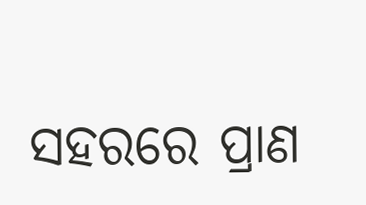ସହରରେ ପ୍ରାଣ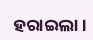ହରାଇଲା।